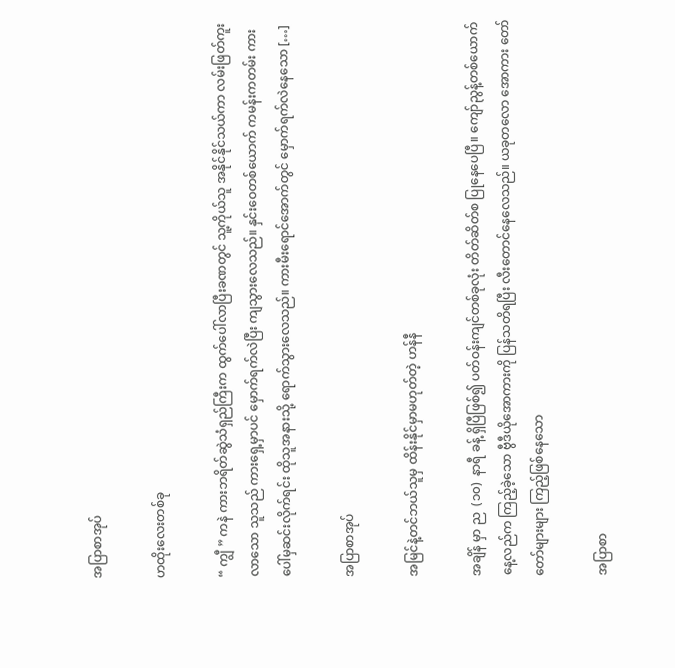အပြာစာအုပ်

ဟထိုးလေးတစ်ခု

“ ကျွီ ” ကနဲ ကားဘရိတ်ဆွဲသံရှည်ကြီးက ထွက်ပေါ်လာပြီးခဏတွင် သူ့ကိုယ်သူ အနိုင်နိုင်သယ်ကာ လမ်းဖြတ်ကူးလာသော သူသည် ကားရှေ့မှာပင် မှောက်ရက်လဲပြီး ကျသွားလေသည်။ နှင်းဝေတစ်ယောက် ကမန်းကတမ်း ကားပေါ်မှဆင်းလိုက်ရင်း ထိုသူအနားသို့ ရောက်သွားလေသည်။ ကားမီးရောင်အောက်တွင် မှောက်ရက်လဲနေသော […]

အပြာစာအုပ်

အမြင်နဲ့တင်ဘယ်သူမှ ထိန်းနိုင်မှာမဟုတ်တဲ့ ဟန်နီ

အချိန် မှာ ည  (၁၀)  နာရီ ခန့် ရှိပြီဖြစ်၍ ပတ်ဝန်းကျင်တစ်ခုလုံး တိတ်ဆိတ်စ ပြုနေပေပြီ။ ကျော်ညွန့်တစ်ယောက် နေ့လည်က ကြည့်ခဲ့သော ဗွီဒီယိုအောကားကို ပြန်သတိရပြီး လီးတောင်နေလေသည်။ ယခုတလော အောကား တော်တော်များများ ကြည့်ဖြစ်နေသော

အပြာစာ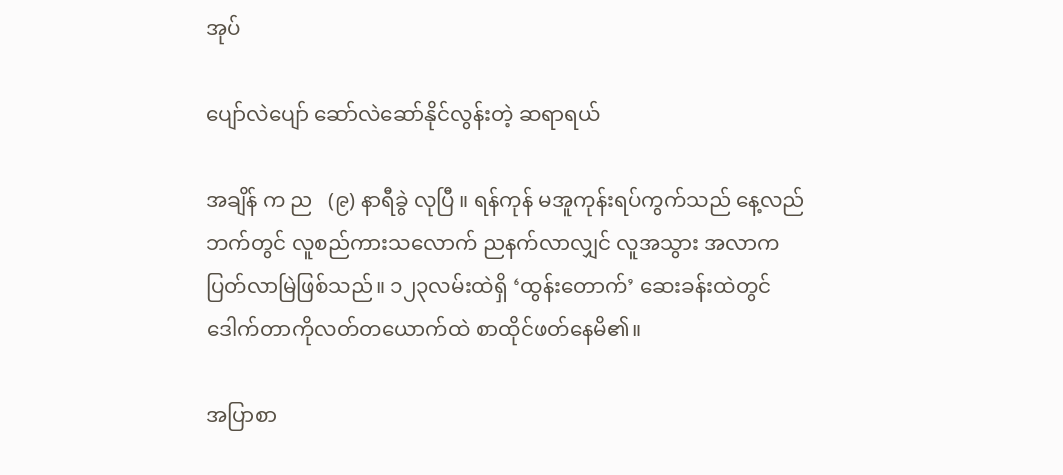အုပ်

ပျော်လဲပျော် ဆော်လဲဆော်နိုင်လွန်းတဲ့ ဆရာရယ်

အချိန် က ည   (၉) နာရီခွဲ လုပြီ ။ ရန်ကုန် မအူကုန်းရပ်ကွက်သည် နေ့လည်ဘက်တွင် လူစည်ကားသလောက် ညနက်လာလျှင် လူအသွား အလာက ပြတ်လာမြဲဖြစ်သည်။ ၁၂၃လမ်းထဲရှိ ‘ထွန်းတောက်’ ဆေးခန်းထဲတွင် ဒေါက်တာကိုလတ်တယောက်ထဲ စာထိုင်ဖတ်နေမိ၏။

အပြာစာ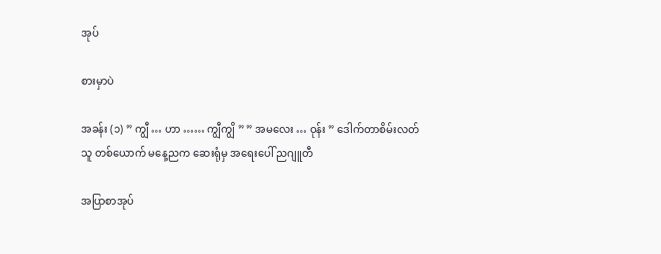အုပ်

စားမှာပဲ

အခန်း (၁) ” ကျွီ … ဟာ …… ကျွီကျွိ ” ” အမလေး … ဝုန်း ” ဒေါက်တာစိမ်းလတ်သူ တစ်ယောက် မနေ့ညက ဆေးရုံမှ အရေးပေါ် ညဂျူတီ

အပြာစာအုပ်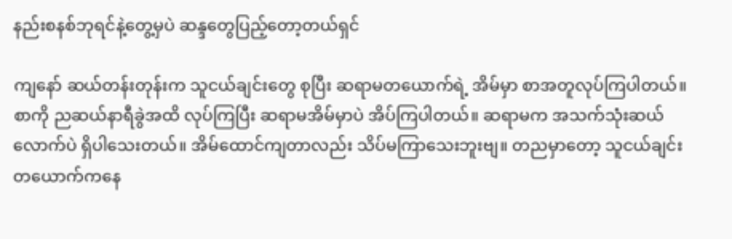နည်းစနစ်ဘုရင်နဲ့တွေ့မှပဲ ဆန္ဒတွေပြည့်တော့တယ်ရှင်

ကျနော် ဆယ်တန်းတုန်းက သူငယ်ချင်းတွေ စုပြီး ဆရာမတယောက်ရဲ့ အိမ်မှာ စာအတူလုပ်ကြပါတယ်။စာကို ညဆယ်နာရီခွဲအထိ လုပ်ကြပြီး ဆရာမအိမ်မှာပဲ အိပ်ကြပါတယ်။ ဆရာမက အသက်သုံးဆယ်လောက်ပဲ ရှိပါသေးတယ်။ အိမ်ထောင်ကျတာလည်း သိပ်မကြာသေးဘူးဗျ။ တညမှာတော့ သူငယ်ချင်းတယောက်ကနေ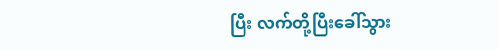ပြီး လက်တို့ပြီးခေါ်သွား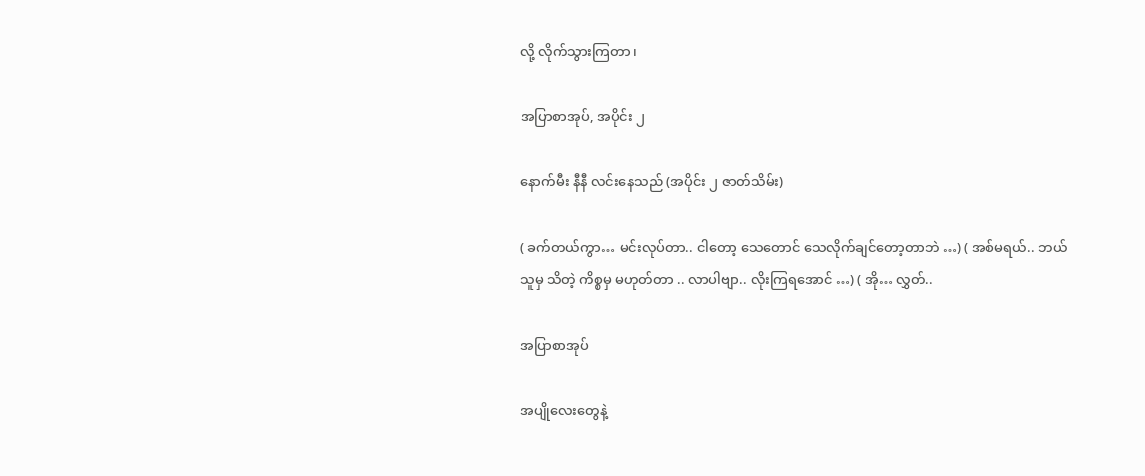လို့ လိုက်သွားကြတာ၊

အပြာစာအုပ်, အပိုင်း ၂

နောက်မီး နီနီ လင်းနေသည် (အပိုင်း ၂ ဇာတ်သိမ်း)

( ခက်တယ်ကွာ… မင်းလုပ်တာ.. ငါတော့ သေတောင် သေလိုက်ချင်တော့တာဘဲ …) ( အစ်မရယ်.. ဘယ်သူမှ သိတဲ့ ကိစ္စမှ မဟုတ်တာ .. လာပါဗျာ.. လိုးကြရအောင် …) ( အို… လွှတ်..

အပြာစာအုပ်

အပျိုလေးတွေနဲ့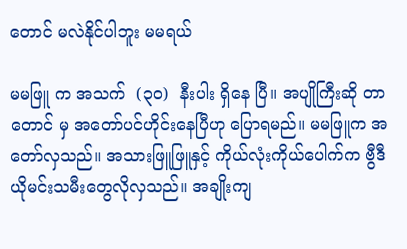တောင် မလဲနိုင်ပါဘူး မမရယ်

မမဖြူ က အသက်  (၃၀)  နီးပါး ရှိနေ ပြီ။ အပျိုကြီးဆို တာ တောင် မှ အတော်ပင်ဟိုင်းနေပြီဟု ပြောရမည်။ မမဖြူက အတော်လှသည်။ အသားဖြူဖြူနှင့် ကိုယ်လုံးကိုယ်ပေါက်က ဗွီဒီယိုမင်းသမီးတွေလိုလှသည်။ အချိုးကျ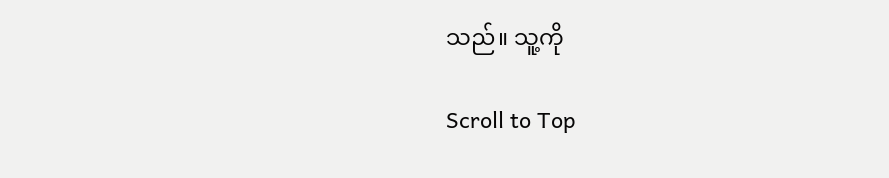သည်။ သူ့ကို

Scroll to Top